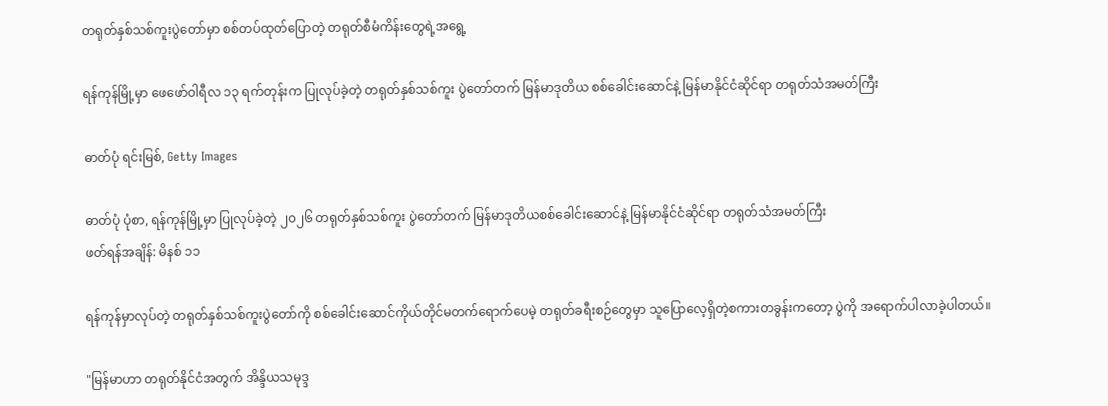တရုတ်နှစ်သစ်ကူးပွဲတော်မှာ စစ်တပ်ထုတ်ပြောတဲ့ တရုတ်စီမံကိန်းတွေရဲ့အရွေ့

ရန်ကုန်မြို့မှာ ဖေဖော်ဝါရီလ ၁၃ ရက်တုန်းက ပြုလုပ်ခဲ့တဲ့ တရုတ်နှစ်သစ်ကူး ပွဲတော်တက် မြန်မာဒုတိယ စစ်ခေါင်းဆောင်နဲ့ မြန်မာနိုင်ငံဆိုင်ရာ တရုတ်သံအမတ်ကြီး

ဓာတ်ပုံ ရင်းမြစ်, Getty Images

ဓာတ်ပုံ ပုံစာ, ရန်ကုန်မြို့မှာ ပြုလုပ်ခဲ့တဲ့ ၂၀၂၆ တရုတ်နှစ်သစ်ကူး ပွဲတော်တက် မြန်မာဒုတိယစစ်ခေါင်းဆောင်နဲ့ မြန်မာနိုင်ငံဆိုင်ရာ တရုတ်သံအမတ်ကြီး
ဖတ်ရန်အချိန်: မိနစ် ၁၁

ရန်ကုန်မှာလုပ်တဲ့ တရုတ်နှစ်သစ်ကူးပွဲတော်ကို စစ်ခေါင်းဆောင်ကိုယ်တိုင်မတက်ရောက်ပေမဲ့ တရုတ်ခရီးစဉ်တွေမှာ သူပြောလေ့ရှိတဲ့စကားတခွန်းကတော့ ပွဲကို အရောက်ပါလာခဲ့ပါတယ်။

"မြန်မာဟာ တရုတ်နိုင်ငံအတွက် အိန္ဒိယသမုဒ္ဒ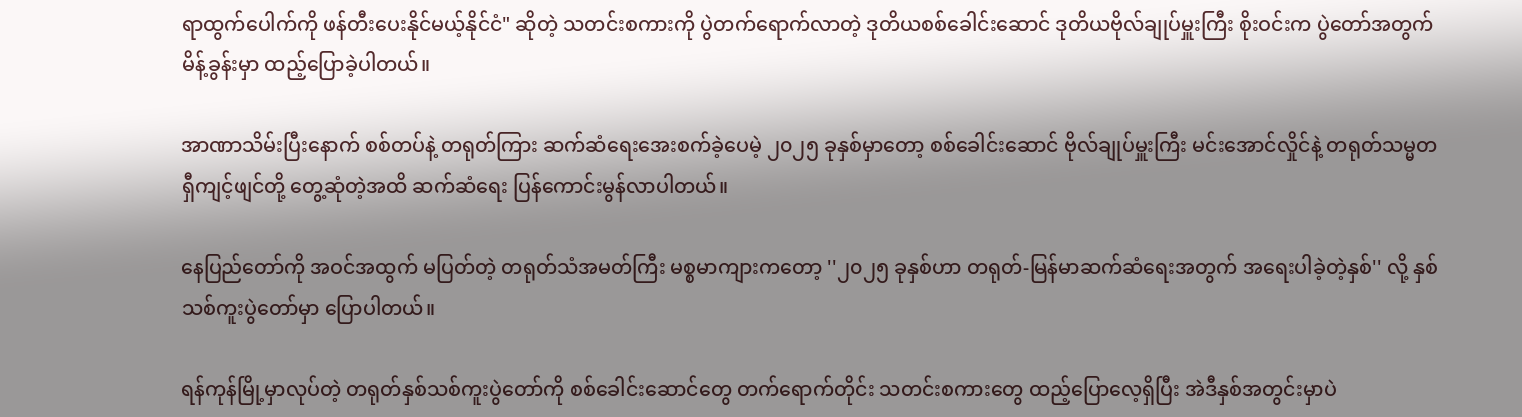ရာထွက်ပေါက်ကို ဖန်တီးပေးနိုင်မယ့်နိုင်ငံ" ဆိုတဲ့ သတင်းစကားကို ပွဲတက်ရောက်လာတဲ့ ဒုတိယစစ်ခေါင်းဆောင် ဒုတိယဗိုလ်ချုပ်မှူးကြီး စိုးဝင်းက ပွဲတော်အတွက်မိန့်ခွန်းမှာ ထည့်ပြောခဲ့ပါတယ်။

အာဏာသိမ်းပြီးနောက် စစ်တပ်နဲ့ တရုတ်ကြား ဆက်ဆံရေးအေးစက်ခဲ့ပေမဲ့ ၂၀၂၅ ခုနှစ်မှာတော့ စစ်ခေါင်းဆောင် ဗိုလ်ချုပ်မှူးကြီး မင်းအောင်လှိုင်နဲ့ တရုတ်သမ္မတရှီကျင့်ဖျင်တို့ တွေ့ဆုံတဲ့အထိ ဆက်ဆံရေး ပြန်ကောင်းမွန်လာပါတယ်။

နေပြည်တော်ကို အဝင်အထွက် မပြတ်တဲ့ တရုတ်သံအမတ်ကြီး မစ္စမာကျားကတော့ ''၂၀၂၅ ခုနှစ်ဟာ တရုတ်-မြန်မာဆက်ဆံရေးအတွက် အရေးပါခဲ့တဲ့နှစ်'' လို့ နှစ်သစ်ကူးပွဲတော်မှာ ပြောပါတယ်။

ရန်ကုန်မြို့မှာလုပ်တဲ့ တရုတ်နှစ်သစ်ကူးပွဲတော်ကို စစ်ခေါင်းဆောင်တွေ တက်ရောက်တိုင်း သတင်းစကားတွေ ထည့်ပြောလေ့ရှိပြီး အဲဒီနှစ်အတွင်းမှာပဲ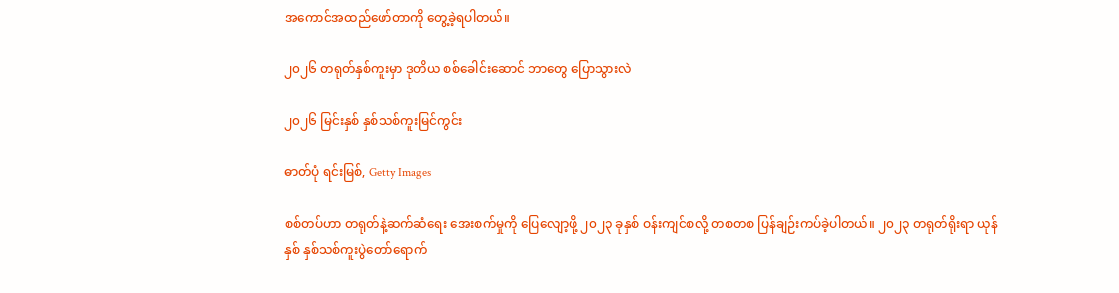အကောင်အထည်ဖော်တာကို တွေ့ခဲ့ရပါတယ်။

၂၀၂၆ တရုတ်နှစ်ကူးမှာ ဒုတိယ စစ်ခေါင်းဆောင် ဘာတွေ ပြောသွားလဲ

၂၀၂၆ မြင်းနှစ် နှစ်သစ်ကူးမြင်ကွင်း

ဓာတ်ပုံ ရင်းမြစ်, Getty Images

စစ်တပ်ဟာ တရုတ်နဲ့ဆက်ဆံရေး အေးစက်မှုကို ပြေလျော့ဖို့ ၂၀၂၃ ခုနှစ် ဝန်းကျင်စလို့ တစတစ ပြန်ချဉ်းကပ်ခဲ့ပါတယ်။ ၂၀၂၃ တရုတ်ရိုးရာ ယုန်နှစ် နှစ်သစ်ကူးပွဲတော်ရောက်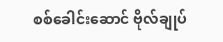စစ်ခေါင်းဆောင် ဗိုလ်ချုပ်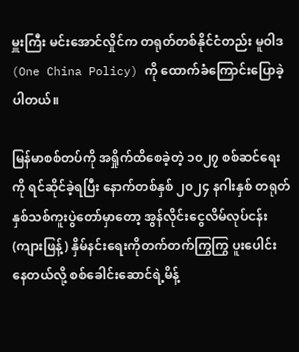မှူးကြီး မင်းအောင်လှိုင်က တရုတ်တစ်နိုင်ငံတည်း မူဝါဒ (One China Policy) ကို ထောက်ခံကြောင်းပြောခဲ့ပါတယ်။

မြန်မာစစ်တပ်ကို အရှိုက်ထိစေခဲ့တဲ့ ၁၀၂၇ စစ်ဆင်ရေးကို ရင်ဆိုင်ခဲ့ရပြီး နောက်တစ်နှစ် ၂၀၂၄ နဂါးနှစ် တရုတ်နှစ်သစ်ကူးပွဲတော်မှာတော့ အွန်လိုင်းငွေလိမ်လုပ်ငန်း (ကျားဖြန့်) နှိမ်နင်းရေးကိုတက်တက်ကြွကြွ ပူးပေါင်းနေတယ်လို့ စစ်ခေါင်းဆောင်ရဲ့မိန့်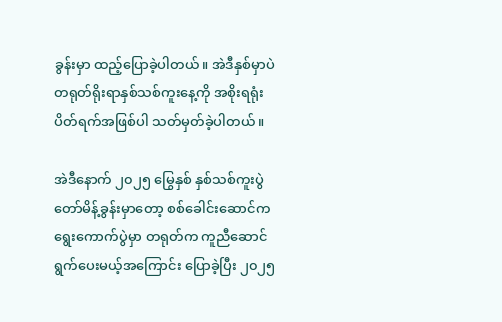ခွန်းမှာ ထည့်ပြောခဲ့ပါတယ်။ အဲဒီနှစ်မှာပဲ တရုတ်ရိုးရာနှစ်သစ်ကူးနေ့ကို အစိုးရရုံးပိတ်ရက်အဖြစ်ပါ သတ်မှတ်ခဲ့ပါတယ်။

အဲဒီနောက် ၂၀၂၅ မြွေနှစ် နှစ်သစ်ကူးပွဲတော်မိန့်ခွန်းမှာတော့ စစ်ခေါင်းဆောင်က ရွေးကောက်ပွဲမှာ တရုတ်က ကူညီဆောင်ရွက်ပေးမယ့်အကြောင်း ပြောခဲ့ပြီး ၂၀၂၅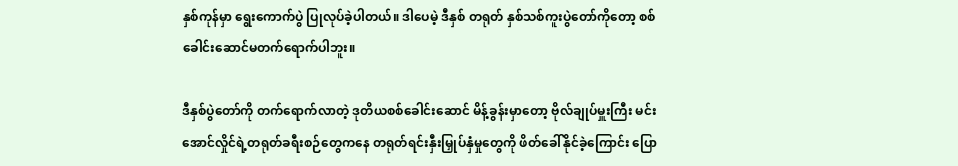နှစ်ကုန်မှာ ရွေးကောက်ပွဲ ပြုလုပ်ခဲ့ပါတယ်။ ဒါပေမဲ့ ဒီနှစ် တရုတ် နှစ်သစ်ကူးပွဲတော်ကိုတော့ စစ်ခေါင်းဆောင်မတက်ရောက်ပါဘူး။

ဒီနှစ်ပွဲတော်ကို တက်ရောက်လာတဲ့ ဒုတိယစစ်ခေါင်းဆောင် မိန့်ခွန်းမှာတော့ ဗိုလ်ချုပ်မှူးကြီး မင်းအောင်လှိုင်ရဲ့တရုတ်ခရီးစဉ်တွေကနေ တရုတ်ရင်းနှီးမြှုပ်နှံမှုတွေကို ဖိတ်ခေါ်နိုင်ခဲ့ကြောင်း ပြော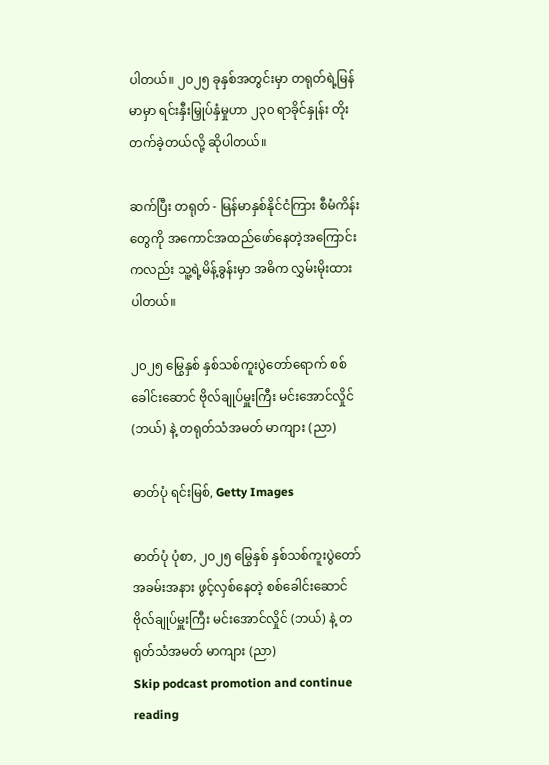ပါတယ်။ ၂၀၂၅ ခုနှစ်အတွင်းမှာ တရုတ်ရဲ့မြန်မာမှာ ရင်းနှီးမြှုပ်နှံမှုဟာ ၂၃၀ ရာခိုင်နှုန်း တိုးတက်ခဲ့တယ်လို့ ဆိုပါတယ်။

ဆက်ပြီး တရုတ် - မြန်မာနှစ်နိုင်ငံကြား စီမံကိန်းတွေကို အကောင်အထည်ဖော်နေတဲ့အကြောင်းကလည်း သူ့ရဲ့မိန့်ခွန်းမှာ အဓိက လွှမ်းမိုးထားပါတယ်။

၂၀၂၅ မြွေနှစ် နှစ်သစ်ကူးပွဲတော်ရောက် စစ်ခေါင်းဆောင် ဗိုလ်ချုပ်မှူးကြီး မင်း‌အောင်လှိုင် (ဘယ်) နဲ့ တရုတ်သံအမတ် မာကျား (ညာ)

ဓာတ်ပုံ ရင်းမြစ်, Getty Images

ဓာတ်ပုံ ပုံစာ, ၂၀၂၅ မြွေနှစ် နှစ်သစ်ကူးပွဲတော် အခမ်းအနား ဖွင့်လှစ်နေတဲ့ စစ်ခေါင်းဆောင် ဗိုလ်ချုပ်မှူးကြီး မင်း‌အောင်လှိုင် (ဘယ်) နဲ့ တရုတ်သံအမတ် မာကျား (ညာ)
Skip podcast promotion and continue reading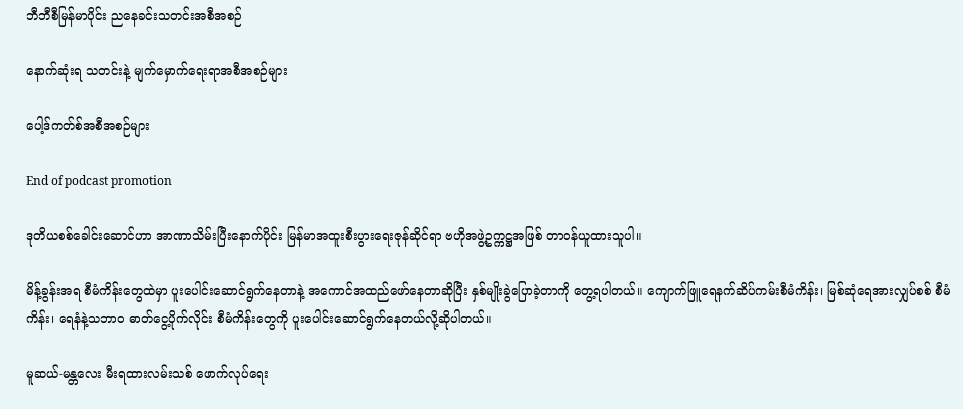ဘီဘီစီမြန်မာပိုင်း ညနေခင်းသတင်းအစီအစဉ်

နောက်ဆုံးရ သတင်းနဲ့ မျက်မှောက်ရေးရာအစီအစဉ်များ

ပေါ့ဒ်ကတ်စ်အစီအစဉ်များ

End of podcast promotion

ဒုတိယစစ်ခေါင်းဆောင်ဟာ အာဏာသိမ်းပြီးနောက်ပိုင်း မြန်မာအထူးစီးပွားရေးဇုန်ဆိုင်ရာ ဗဟိုအဖွဲ့ဥက္ကဋ္ဌအဖြစ် တာဝန်ယူထားသူပါ။

မိန့်ခွန်းအရ စီမံကိန်းတွေထဲမှာ ပူးပေါင်းဆောင်ရွက်နေတာနဲ့ အကောင်အထည်ဖော်နေတာဆိုပြီး နှစ်မျိုးခွဲပြောခဲ့တာကို တွေ့ရပါတယ်။ ကျောက်ဖြူရေနက်ဆိပ်ကမ်းစီမံကိန်း၊ မြစ်ဆုံရေအားလျှပ်စစ် စီမံကိန်း၊ ရေနံနဲ့သဘာဝ ဓာတ်ငွေ့ပိုက်လိုင်း စီမံကိန်းတွေကို ပူးပေါင်းဆောင်ရွက်နေတယ်လို့ဆိုပါတယ်။

မူဆယ်-မန္တလေး မီးရထားလမ်းသစ် ဖောက်လုပ်ရေး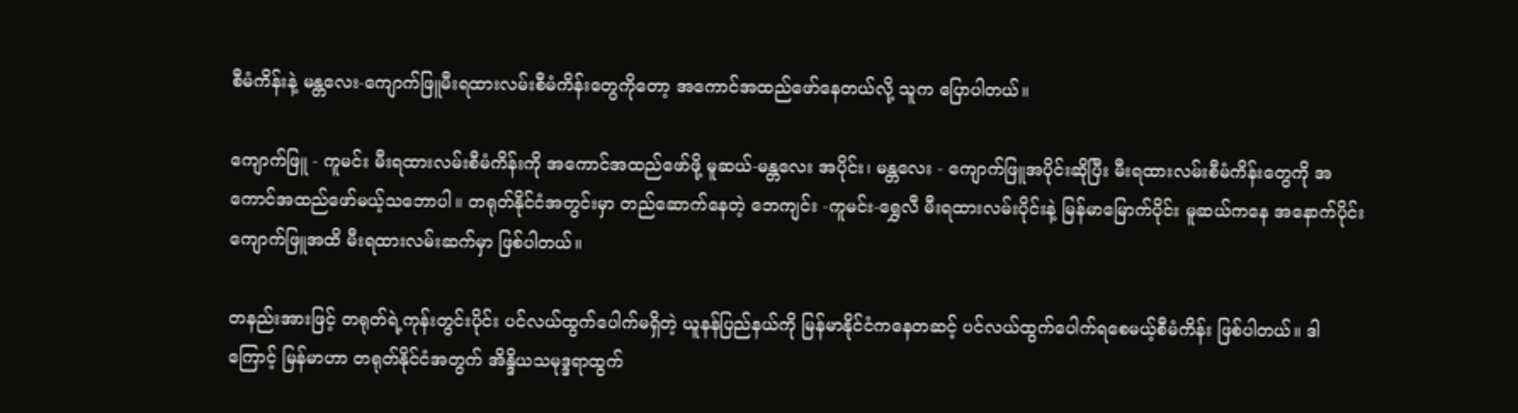စီမံကိန်းနဲ့ မန္တလေး-ကျောက်ဖြူမီးရထားလမ်းစီမံကိန်းတွေကိုတော့ အကောင်အထည်ဖော်နေတယ်လို့ သူက ပြောပါတယ်။

ကျောက်ဖြူ - ကူမင်း မီးရထားလမ်းစီမံကိန်းကို အကောင်အထည်ဖော်ဖို့ မူဆယ်-မန္တလေး အပိုင်း၊ မန္တလေး - ကျောက်ဖြူအပိုင်းဆိုပြီး မီးရထားလမ်းစီမံကိန်းတွေကို အကောင်အထည်ဖော်မယ့်သဘောပါ။ တရုတ်နိုင်ငံအတွင်းမှာ တည်ဆောက်နေတဲ့ ဘေကျင်း -ကူမင်း-ရွှေလီ မီးရထားလမ်းပိုင်းနဲ့ မြန်မာမြောက်ပိုင်း မူဆယ်ကနေ အနောက်ပိုင်း ကျောက်ဖြူအထိ မီးရထားလမ်းဆက်မှာ ဖြစ်ပါတယ်။

တနည်းအားဖြင့် တရုတ်ရဲ့ကုန်းတွင်းပိုင်း ပင်လယ်ထွက်ပေါက်မရှိတဲ့ ယူနန်ပြည်နယ်ကို မြန်မာနိုင်ငံကနေတဆင့် ပင်လယ်ထွက်ပေါက်ရစေမယ့်စီမံကိန်း ဖြစ်ပါတယ်။ ဒါကြောင့် မြန်မာဟာ တရုတ်နိုင်ငံအတွက် အိန္ဒိယသမုဒ္ဒရာထွက်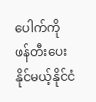ပေါက်ကို ဖန်တီးပေးနိုင်မယ့်နိုင်ငံ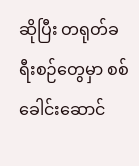ဆိုပြီး တရုတ်ခရီးစဉ်တွေမှာ စစ်ခေါင်းဆောင်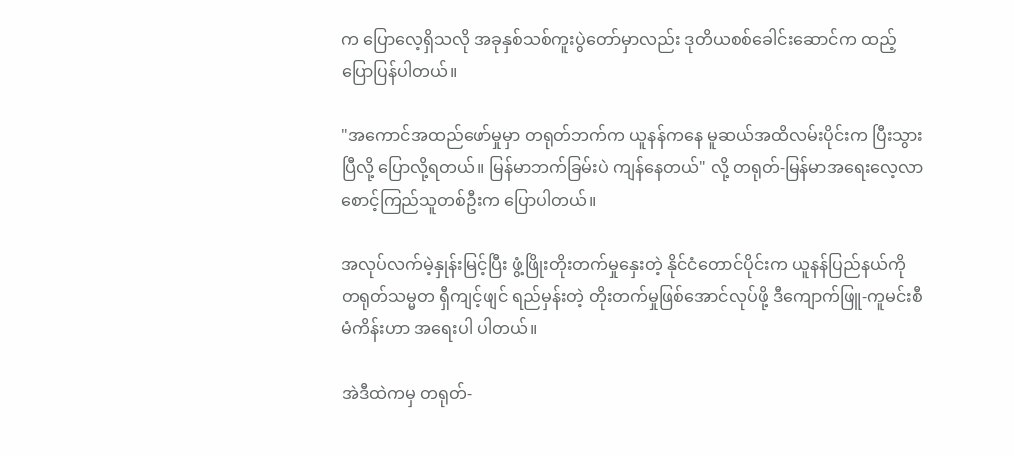က ပြောလေ့ရှိသလို အခုနှစ်သစ်ကူးပွဲတော်မှာလည်း ဒုတိယစစ်ခေါင်းဆောင်က ထည့်ပြောပြန်ပါတယ်။

"အကောင်အထည်ဖော်မှုမှာ တရုတ်ဘက်က ယူနန်ကနေ မူဆယ်အထိလမ်းပိုင်းက ပြီးသွားပြီလို့ ပြောလို့ရတယ်။ မြန်မာဘက်ခြမ်းပဲ ကျန်နေတယ်" လို့ တရုတ်-မြန်မာအရေးလေ့လာစောင့်ကြည်သူတစ်ဦးက ပြောပါတယ်။

အလုပ်လက်မဲ့နှုန်းမြင့်ပြီး ဖွံ့ဖြိုးတိုးတက်မှုနှေးတဲ့ နိုင်ငံတောင်ပိုင်းက ယူနန်ပြည်နယ်ကို တရုတ်သမ္မတ ရှီကျင့်ဖျင် ရည်မှန်းတဲ့ တိုးတက်မှုဖြစ်အောင်လုပ်ဖို့ ဒီကျောက်ဖြူ-ကူမင်းစီမံကိန်းဟာ အရေးပါ ပါတယ်။

အဲဒီထဲကမှ တရုတ်-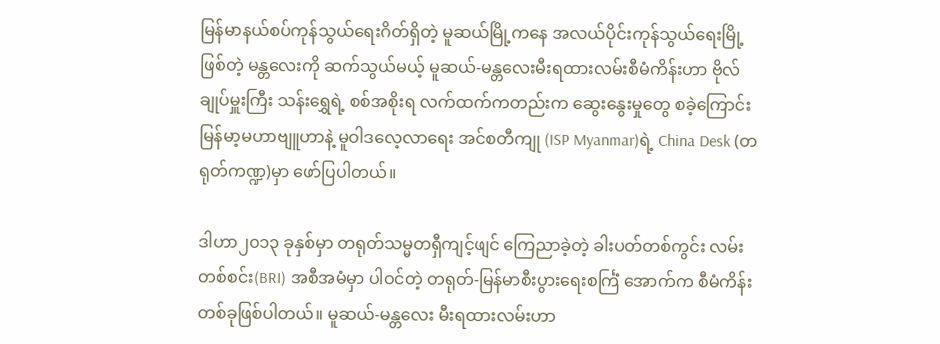မြန်မာနယ်စပ်ကုန်သွယ်ရေးဂိတ်ရှိတဲ့ မူဆယ်မြို့ကနေ အလယ်ပိုင်းကုန်သွယ်ရေးမြို့ ဖြစ်တဲ့ မန္တလေးကို ဆက်သွယ်မယ့် မူဆယ်-မန္တလေးမီးရထားလမ်းစီမံကိန်းဟာ ဗိုလ်ချုပ်မှူးကြီး သန်းရွှေရဲ့ စစ်အစိုးရ လက်ထက်ကတည်းက ဆွေးနွေးမှုတွေ စခဲ့ကြောင်း မြန်မာ့မဟာဗျူဟာနဲ့ မူဝါဒလေ့လာရေး အင်စတီကျု (ISP Myanmar)ရဲ့ China Desk (တရုတ်ကဏ္ဍ)မှာ ဖော်ပြပါတယ်။

ဒါဟာ၂၀၁၃ ခုနှစ်မှာ တရုတ်သမ္မတရှီကျင့်ဖျင် ကြေညာခဲ့တဲ့ ခါးပတ်တစ်ကွင်း လမ်းတစ်စင်း(BRI) အစီအမံမှာ ပါဝင်တဲ့ တရုတ်-မြန်မာစီးပွားရေးစင်္ကြံ အောက်က စီမံကိန်းတစ်ခုဖြစ်ပါတယ်။ မူဆယ်-မန္တလေး မီးရထားလမ်းဟာ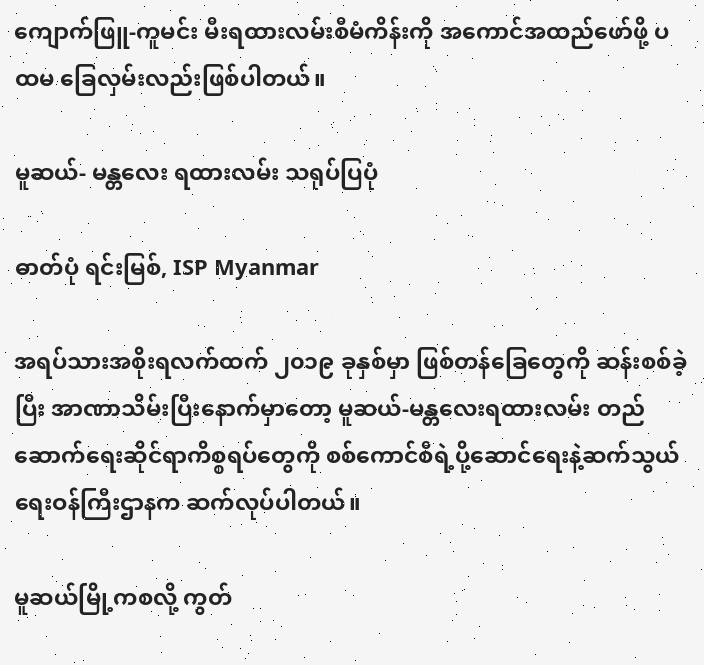ကျောက်ဖြူ-ကူမင်း မီးရထားလမ်းစီမံကိန်းကို အကောင်အထည်ဖော်ဖို့ ပထမ ခြေလှမ်းလည်းဖြစ်ပါတယ်။

မူဆယ်- မန္တလေး ရထားလမ်း သရုပ်ပြပုံ

ဓာတ်ပုံ ရင်းမြစ်, ISP Myanmar

အရပ်သားအစိုးရလက်ထက် ၂၀၁၉ ခုနှစ်မှာ ဖြစ်တန်ခြေတွေကို ဆန်းစစ်ခဲ့ပြီး အာဏာသိမ်းပြီးနောက်မှာတော့ မူဆယ်-မန္တလေးရထားလမ်း တည်ဆောက်ရေးဆိုင်ရာကိစ္စရပ်တွေကို စစ်ကောင်စီရဲ့ပို့ဆောင်ရေးနဲ့ဆက်သွယ်ရေးဝန်ကြီးဌာနက ဆက်လုပ်ပါတယ်။

မူဆယ်မြို့ကစလို့ ကွတ်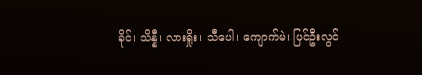ခိုင်၊ သိန္နီ၊ လားရှိုး၊ သီပေါ၊ ကျောက်မဲ၊ ပြင်ဦးလွင်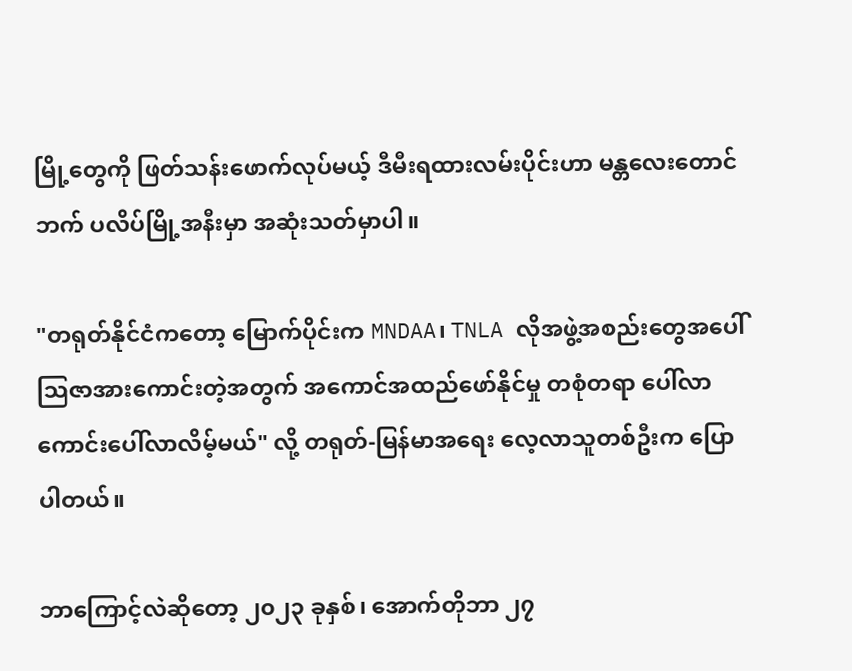မြို့တွေကို ဖြတ်သန်းဖောက်လုပ်မယ့် ဒီမီးရထားလမ်းပိုင်းဟာ မန္တလေးတောင်ဘက် ပလိပ်မြို့အနီးမှာ အဆုံးသတ်မှာပါ။

"တရုတ်နိုင်ငံကတော့ မြောက်ပိုင်းက MNDAA၊ TNLA လိုအဖွဲ့အစည်းတွေအပေါ်သြဇာအားကောင်းတဲ့အတွက် အကောင်အထည်ဖော်နိုင်မှု တစုံတရာ ပေါ်လာကောင်းပေါ်လာလိမ့်မယ်" လို့ တရုတ်-မြန်မာအရေး လေ့လာသူတစ်ဦးက ပြောပါတယ်။

ဘာကြောင့်လဲဆိုတော့ ၂၀၂၃ ခုနှစ်၊ အောက်တိုဘာ ၂၇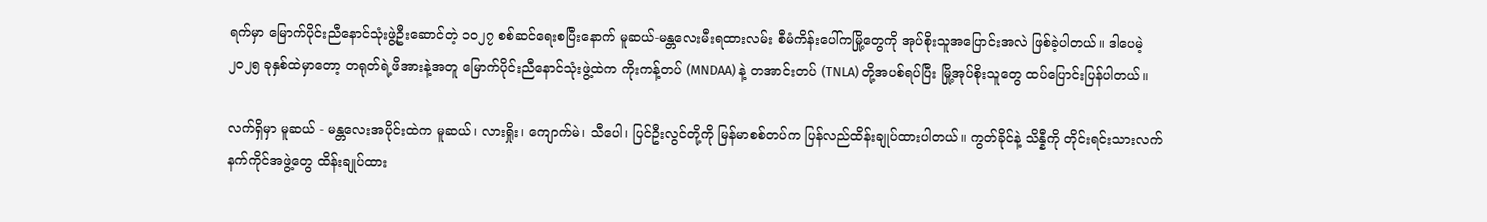ရက်မှာ မြောက်ပိုင်းညီနောင်သုံးဖွဲ့ဦးဆောင်တဲ့ ၁၀၂၇ စစ်ဆင်ရေးစပြီးနောက် မူဆယ်-မန္တလေးမီးရထားလမ်း စီမံကိန်းပေါ်ကမြို့တွေကို အုပ်စိုးသူအပြောင်းအလဲ ဖြစ်ခဲ့ပါတယ်။ ဒါပေမဲ့ ၂၀၂၅ ခုနှစ်ထဲမှာတော့ တရုတ်ရဲ့ဖိအားနဲ့အတူ မြောက်ပိုင်းညီနောင်သုံးဖွဲ့ထဲက ကိုးကန့်တပ် (MNDAA) နဲ့ တအာင်းတပ် (TNLA) တို့အပစ်ရပ်ပြီး မြို့အုပ်စိုးသူတွေ ထပ်ပြောင်းပြန်ပါတယ်။

လက်ရှိမှာ မူဆယ် - မန္တလေးအပိုင်းထဲက မူဆယ်၊ လားရှိုး၊ ကျောက်မဲ၊ သီပေါ၊ ပြင်ဦးလွင်တို့ကို မြန်မာစစ်တပ်က ပြန်လည်ထိန်းချုပ်ထားပါတယ်။ ကွတ်ခိုင်နဲ့ သိန္နီကို တိုင်းရင်းသားလက်နက်ကိုင်အဖွဲ့တွေ ထိန်းချုပ်ထား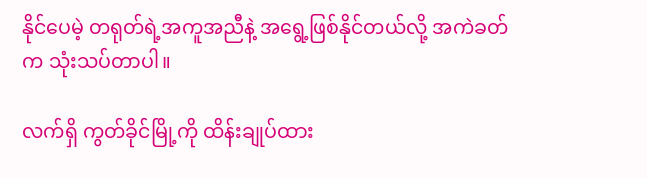နိုင်ပေမဲ့ တရုတ်ရဲ့အကူအညီနဲ့ အရွေ့ဖြစ်နိုင်တယ်လို့ အကဲခတ်က သုံးသပ်တာပါ။

လက်ရှိ ကွတ်ခိုင်မြို့ကို ထိန်းချုပ်ထား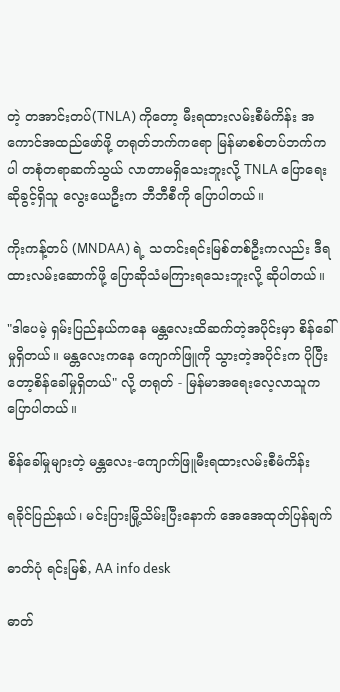တဲ့ တအာင်းတပ်(TNLA) ကိုတော့ မီးရထားလမ်းစီမံကိန်း အကောင်အထည်ဖော်ဖို့ တရုတ်ဘက်ကရော မြန်မာစစ်တပ်ဘက်ကပါ တစုံတရာဆက်သွယ် လာတာမရှိသေးဘူးလို့ TNLA ပြောရေးဆိုခွင့်ရှိသူ လွေးယေဦးက ဘီဘီစီကို ပြောပါတယ်။

ကိုးကန့်တပ် (MNDAA) ရဲ့ သတင်းရင်းမြစ်တစ်ဦးကလည်း ဒီရထားလမ်းဆောက်ဖို့ ပြောဆိုသံမကြားရသေးဘူးလို့ ဆိုပါတယ်။

"ဒါပေမဲ့ ရှမ်းပြည်နယ်ကနေ မန္တလေးထိဆက်တဲ့အပိုင်းမှာ စိန်ခေါ်မှုရှိတယ်။ မန္တလေးကနေ ကျောက်ဖြူကို သွားတဲ့အပိုင်းက ပိုပြီးတော့စိန်ခေါ်မှုရှိတယ်" လို့ တရုတ် - မြန်မာအရေးလေ့လာသူက ပြောပါတယ်။

စိန်ခေါ်မှုများတဲ့ မန္တလေး-ကျောက်ဖြူမီးရထားလမ်းစီမံကိန်း

ရခိုင်ပြည်နယ်၊ မင်းပြားမြို့သိမ်းပြီးနောက် အေအေထုတ်ပြန်ချက်

ဓာတ်ပုံ ရင်းမြစ်, AA info desk

ဓာတ်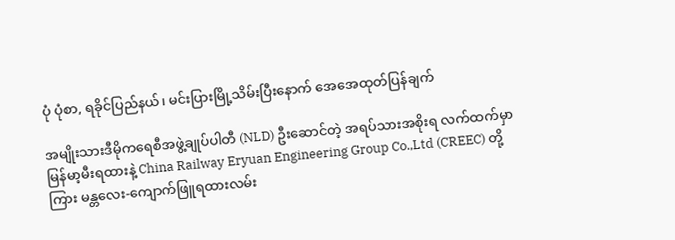ပုံ ပုံစာ, ရခိုင်ပြည်နယ်၊ မင်းပြားမြို့သိမ်းပြီးနောက် အေအေထုတ်ပြန်ချက်

အမျိုးသားဒီမိုကရေစီအဖွဲ့ချုပ်ပါတီ (NLD) ဦးဆောင်တဲ့ အရပ်သားအစိုးရ လက်ထက်မှာ မြန်မာ့မီးရထားနဲ့ China Railway Eryuan Engineering Group Co.,Ltd (CREEC) တို့ကြား မန္တလေး-ကျောက်ဖြူရထားလမ်း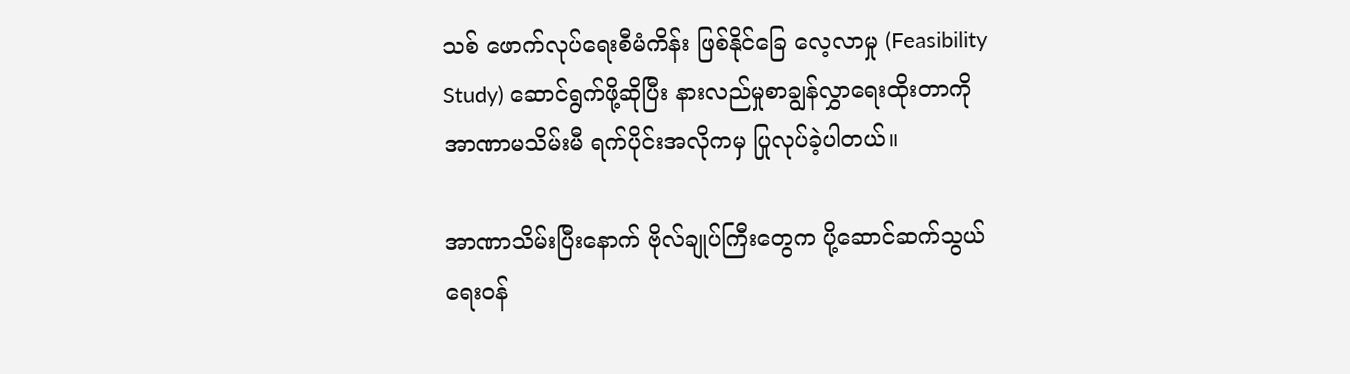သစ် ဖောက်လုပ်ရေးစီမံကိန်း ဖြစ်နိုင်ခြေ လေ့လာမှု (Feasibility Study) ဆောင်ရွက်ဖို့ဆိုပြီး နားလည်မှုစာချွန်လွှာရေးထိုးတာကို အာဏာမသိမ်းမီ ရက်ပိုင်းအလိုကမှ ပြုလုပ်ခဲ့ပါတယ်။

အာဏာသိမ်းပြီးနောက် ဗိုလ်ချုပ်ကြီးတွေက ပို့ဆောင်ဆက်သွယ်ရေးဝန်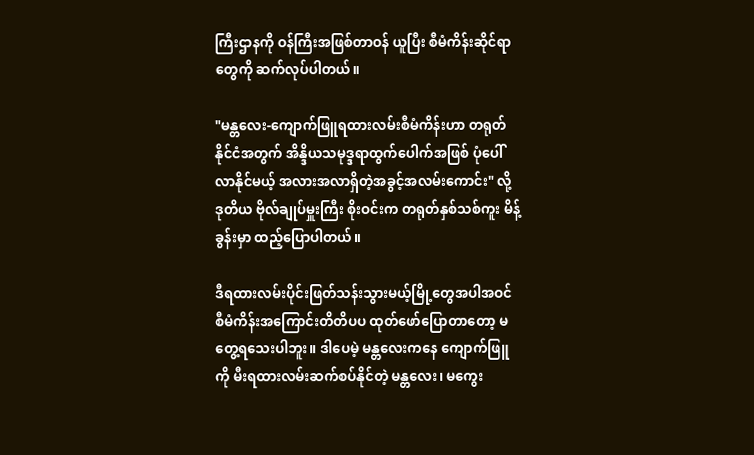ကြီးဌာနကို ဝန်ကြီးအဖြစ်တာဝန် ယူပြီး စီမံကိန်းဆိုင်ရာတွေကို ဆက်လုပ်ပါတယ်။

"မန္တလေး-ကျောက်ဖြူရထားလမ်းစီမံကိန်းဟာ တရုတ်နိုင်ငံအတွက် အိန္ဒိယသမုဒ္ဒရာထွက်ပေါက်အဖြစ် ပုံပေါ်လာနိုင်မယ့် အလားအလာရှိတဲ့အခွင့်အလမ်းကောင်း" လို့ ဒုတိယ ဗိုလ်ချုပ်မှူးကြီး စိုးဝင်းက တရုတ်နှစ်သစ်ကူး မိန့်ခွန်းမှာ ထည့်ပြောပါတယ်။

ဒီရထားလမ်းပိုင်းဖြတ်သန်းသွားမယ့်မြို့တွေအပါအဝင် စီမံကိန်းအကြောင်းတိတိပပ ထုတ်ဖော်ပြောတာတော့ မတွေ့ရသေးပါဘူး။ ဒါပေမဲ့ မန္တလေးကနေ ကျောက်ဖြူကို မီးရထားလမ်းဆက်စပ်နိုင်တဲ့ မန္တလေး၊ မကွေး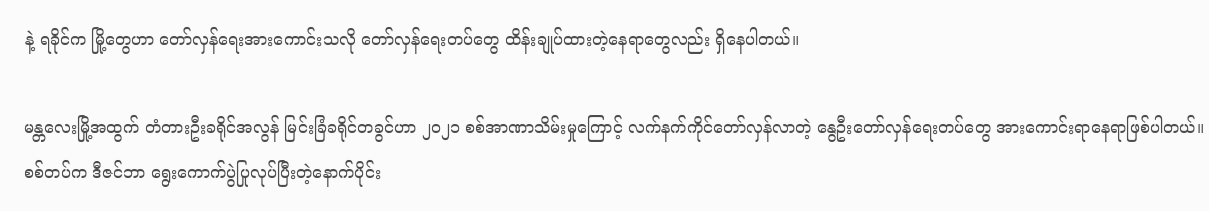နဲ့ ရခိုင်က မြို့တွေဟာ တော်လှန်ရေးအားကောင်းသလို တော်လှန်ရေးတပ်တွေ ထိန်းချုပ်ထားတဲ့နေရာတွေလည်း ရှိနေပါတယ်။

မန္တလေးမြို့အထွက် တံတားဦးခရိုင်အလွန် မြင်းခြံခရိုင်တခွင်ဟာ ၂၀၂၁ စစ်အာဏာသိမ်းမှုကြောင့် လက်နက်ကိုင်တော်လှန်လာတဲ့ နွေဦးတော်လှန်ရေးတပ်တွေ အားကောင်းရာနေရာဖြစ်ပါတယ်။ စစ်တပ်က ဒီဇင်ဘာ ရွေးကောက်ပွဲပြုလုပ်ပြီးတဲ့နောက်ပိုင်း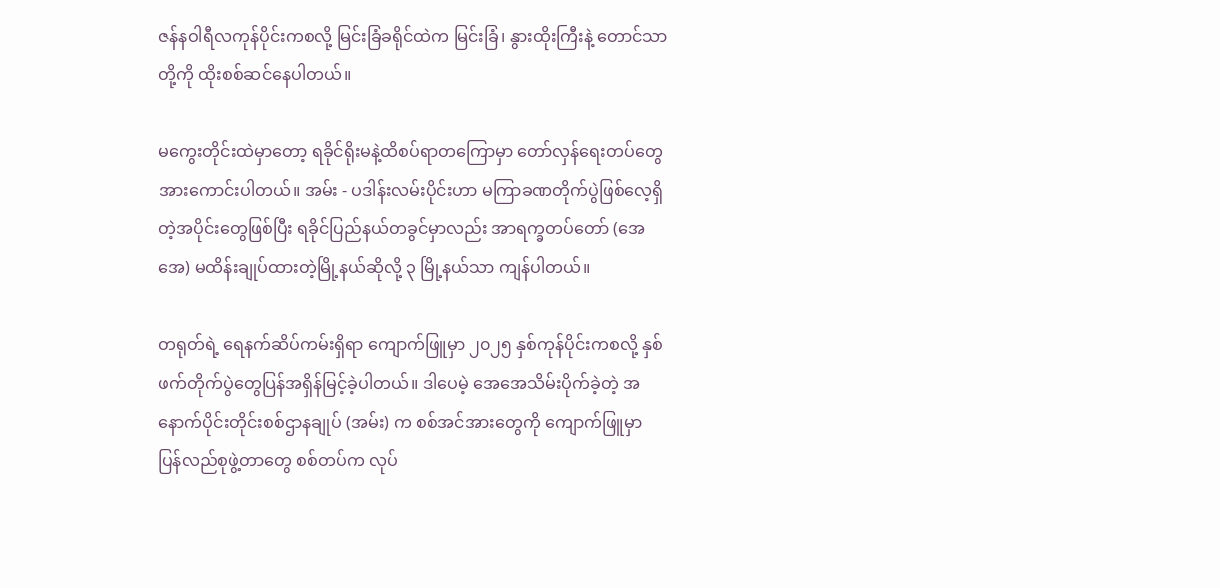ဇန်နဝါရီလကုန်ပိုင်းကစလို့ မြင်းခြံခရိုင်ထဲက မြင်းခြံ၊ နွားထိုးကြီးနဲ့ တောင်သာတို့ကို ထိုးစစ်ဆင်နေပါတယ်။

မကွေးတိုင်းထဲမှာတော့ ရခိုင်ရိုးမနဲ့ထိစပ်ရာတကြောမှာ တော်လှန်ရေးတပ်တွေ အားကောင်းပါတယ်။ အမ်း - ပဒါန်းလမ်းပိုင်းဟာ မကြာခဏတိုက်ပွဲဖြစ်လေ့ရှိတဲ့အပိုင်းတွေဖြစ်ပြီး ရခိုင်ပြည်နယ်တခွင်မှာလည်း အာရက္ခတပ်တော် (အေအေ) မထိန်းချုပ်ထားတဲ့မြို့နယ်ဆိုလို့ ၃ မြို့နယ်သာ ကျန်ပါတယ်။

တရုတ်ရဲ့ ရေနက်ဆိပ်ကမ်းရှိရာ ကျောက်ဖြူမှာ ၂၀၂၅ နှစ်ကုန်ပိုင်းကစလို့ နှစ်ဖက်တိုက်ပွဲတွေပြန်အရှိန်မြင့်ခဲ့ပါတယ်။ ဒါပေမဲ့ အေအေသိမ်းပိုက်ခဲ့တဲ့ အနောက်ပိုင်းတိုင်းစစ်ဌာနချုပ် (အမ်း) က စစ်အင်အားတွေကို ကျောက်ဖြူမှာ ပြန်လည်စုဖွဲ့တာတွေ စစ်တပ်က လုပ်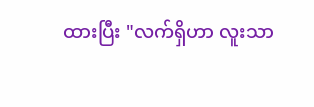ထားပြီး "လက်ရှိဟာ လူးသာ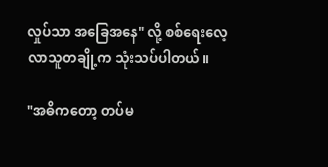လှုပ်သာ အခြေအနေ" လို့ စစ်ရေးလေ့လာသူတချို့က သုံးသပ်ပါတယ်။

"အဓိကတော့ တပ်မ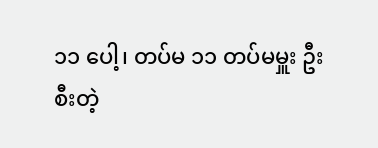၁၁ ပေါ့၊ တပ်မ ၁၁ တပ်မမှူး ဦးစီးတဲ့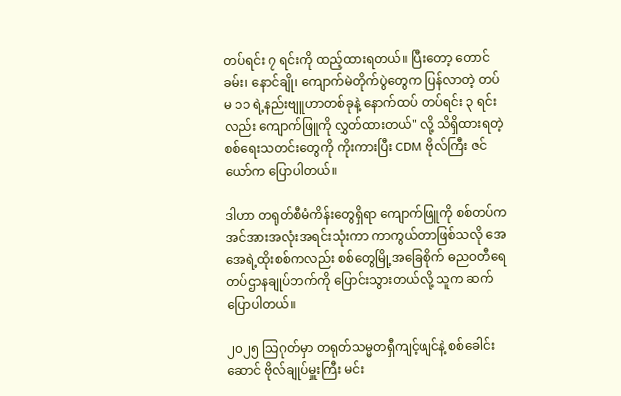တပ်ရင်း ၇ ရင်းကို ထည့်ထားရတယ်။ ပြီးတော့ တောင်ခမ်း၊ နောင်ချို၊ ကျောက်မဲတိုက်ပွဲတွေက ပြန်လာတဲ့ တပ်မ ၁၁ ရဲ့နည်းဗျူဟာတစ်ခုနဲ့ နောက်ထပ် တပ်ရင်း ၃ ရင်းလည်း ကျောက်ဖြူကို လွှတ်ထားတယ်" လို့ သိရှိထားရတဲ့စစ်ရေးသတင်းတွေကို ကိုးကားပြီး CDM ဗိုလ်ကြီး ဇင်ယော်က ပြောပါတယ်။

ဒါဟာ တရုတ်စီမံကိန်းတွေရှိရာ ကျောက်ဖြူကို စစ်တပ်က အင်အားအလုံးအရင်းသုံးကာ ကာကွယ်တာဖြစ်သလို အေအေရဲ့ထိုးစစ်ကလည်း စစ်တွေမြို့အခြေစိုက် ဓညဝတီရေတပ်ဌာနချုပ်ဘက်ကို ပြောင်းသွားတယ်လို့ သူက ဆက်ပြောပါတယ်။

၂၀၂၅ သြဂုတ်မှာ တရုတ်သမ္မတရှီကျင့်ဖျင်နဲ့ စစ်ခေါင်းဆောင် ဗိုလ်ချုပ်မှူးကြီး မင်း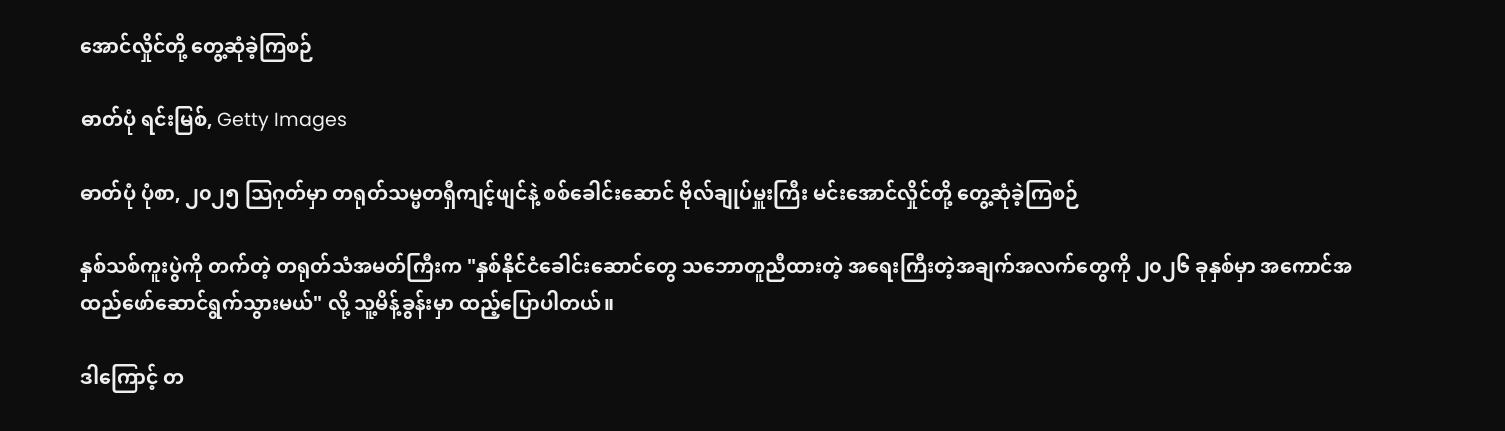အောင်လှိုင်တို့ တွေ့ဆုံခဲ့ကြစဉ်

ဓာတ်ပုံ ရင်းမြစ်, Getty Images

ဓာတ်ပုံ ပုံစာ, ၂၀၂၅ သြဂုတ်မှာ တရုတ်သမ္မတရှီကျင့်ဖျင်နဲ့ စစ်ခေါင်းဆောင် ဗိုလ်ချုပ်မှူးကြီး မင်းအောင်လှိုင်တို့ တွေ့ဆုံခဲ့ကြစဉ်

နှစ်သစ်ကူးပွဲကို တက်တဲ့ တရုတ်သံအမတ်ကြီးက "နှစ်နိုင်ငံခေါင်းဆောင်တွေ သဘောတူညီထားတဲ့ အရေးကြီးတဲ့အချက်အလက်တွေကို ၂၀၂၆ ခုနှစ်မှာ အကောင်အထည်ဖော်ဆောင်ရွက်သွားမယ်" လို့ သူ့မိန့်ခွန်းမှာ ထည့်ပြောပါတယ်။

ဒါကြောင့် တ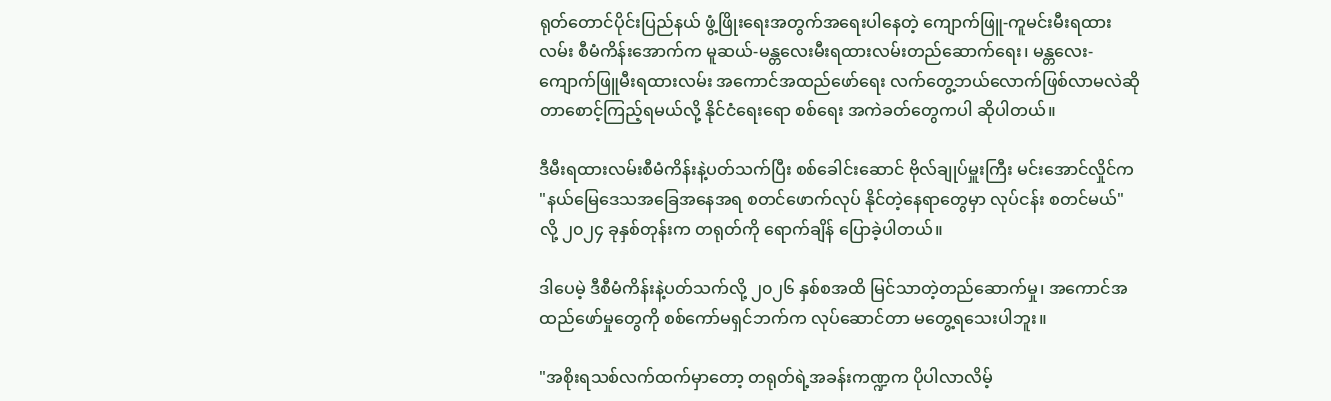ရုတ်တောင်ပိုင်းပြည်နယ် ဖွံ့ဖြိုးရေးအတွက်အရေးပါနေတဲ့ ကျောက်ဖြူ-ကူမင်းမီးရထားလမ်း စီမံကိန်းအောက်က မူဆယ်-မန္တလေးမီးရထားလမ်းတည်ဆောက်ရေး၊ မန္တလေး-ကျောက်ဖြူမီးရထားလမ်း အကောင်အထည်ဖော်ရေး လက်တွေ့ဘယ်လောက်ဖြစ်လာမလဲဆိုတာစောင့်ကြည့်ရမယ်လို့ နိုင်ငံရေးရော စစ်ရေး အကဲခတ်တွေကပါ ဆိုပါတယ်။

ဒီမီးရထားလမ်းစီမံကိန်းနဲ့ပတ်သက်ပြီး စစ်ခေါင်းဆောင် ဗိုလ်ချုပ်မှူးကြီး မင်းအောင်လှိုင်က "နယ်မြေဒေသအခြေအနေအရ စတင်ဖောက်လုပ် နိုင်တဲ့နေရာတွေမှာ လုပ်ငန်း စတင်မယ်" လို့ ၂၀၂၄ ခုနှစ်တုန်းက တရုတ်ကို ရောက်ချိန် ပြောခဲ့ပါတယ်။

ဒါပေမဲ့ ဒီစီမံကိန်းနဲ့ပတ်သက်လို့ ၂၀၂၆ နှစ်စအထိ မြင်သာတဲ့တည်ဆောက်မှု၊ အကောင်အထည်ဖော်မှုတွေကို စစ်ကော်မရှင်ဘက်က လုပ်ဆောင်တာ မတွေ့ရသေးပါဘူး။

"အစိုးရသစ်လက်ထက်မှာတော့ တရုတ်ရဲ့အခန်းကဏ္ဍက ပိုပါလာလိမ့်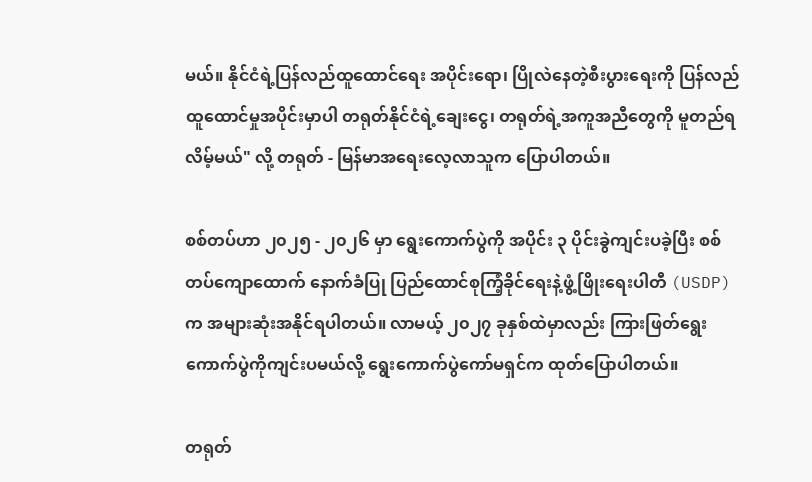မယ်။ နိုင်ငံရဲ့ပြန်လည်ထူထောင်ရေး အပိုင်းရော၊ ပြိုလဲနေတဲ့စီးပွားရေးကို ပြန်လည်ထူထောင်မှုအပိုင်းမှာပါ တရုတ်နိုင်ငံရဲ့ချေးငွေ၊ တရုတ်ရဲ့အကူအညီတွေကို မူတည်ရလိမ့်မယ်" လို့ တရုတ် - မြန်မာအရေးလေ့လာသူက ပြောပါတယ်။

စစ်တပ်ဟာ ၂၀၂၅ - ၂၀၂၆ မှာ ရွေးကောက်ပွဲကို အပိုင်း ၃ ပိုင်းခွဲကျင်းပခဲ့ပြီး စစ်တပ်ကျောထောက် နောက်ခံပြု ပြည်ထောင်စုကြံ့ခိုင်ရေးနဲ့ဖွံ့ဖြိုးရေးပါတီ (USDP) က အများဆုံးအနိုင်ရပါတယ်။ လာမယ့် ၂၀၂၇ ခုနှစ်ထဲမှာလည်း ကြားဖြတ်ရွေးကောက်ပွဲကိုကျင်းပမယ်လို့ ရွေးကောက်ပွဲကော်မရှင်က ထုတ်ပြောပါတယ်။

တရုတ်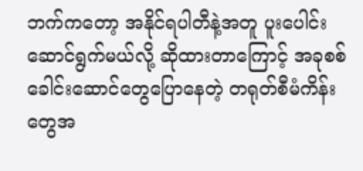ဘက်ကတော့ အနိုင်ရပါတီနဲ့အတူ ပူးပေါင်းဆောင်ရွက်မယ်လို့ ဆိုထားတာကြောင့် အခုစစ်ခေါင်းဆောင်တွေပြောနေတဲ့ တရုတ်စီမံကိန်းတွေအ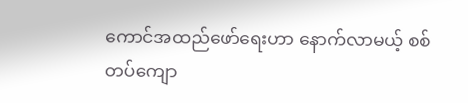ကောင်အထည်ဖော်ရေးဟာ နောက်လာမယ့် စစ်တပ်ကျော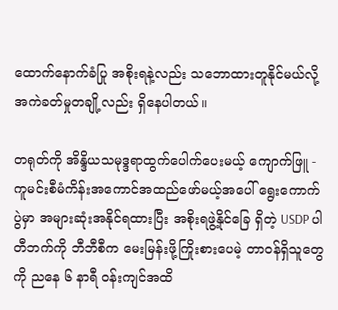ထောက်နောက်ခံပြု အစိုးရနဲ့လည်း သဘောထားတူနိုင်မယ်လို့ အကဲခတ်မှုတချို့လည်း ရှိနေပါတယ်။

တရုတ်ကို အိန္ဒိယသမုဒ္ဒရာထွက်ပေါက်ပေးမယ့် ကျောက်ဖြူ - ကူမင်းစီမံကိန်းအကောင်အထည်ဖော်မယ့်အပေါ် ရွေးကောက်ပွဲမှာ အများဆုံးအနိုင်ရထားပြီး အစိုးရဖွဲ့နိုင်ခြေ ရှိတဲ့ USDP ပါတီဘက်ကို ဘီဘီစီက မေးမြန်းဖို့ကြိုးစားပေမဲ့ တာဝန်ရှိသူတွေကို ညနေ ၆ နာရီ ဝန်းကျင်အထိ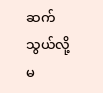ဆက်သွယ်လို့မ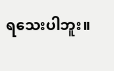ရသေးပါဘူး။